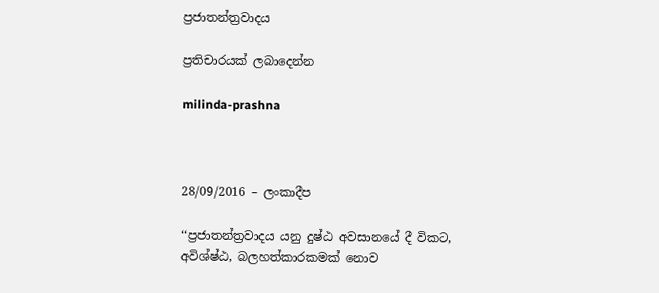ප්‍රජාතන්ත්‍රවාදය

ප්‍රතිචාරයක් ලබාදෙන්න

milinda-prashna



28/09/2016 – ලංකාදීප

‘‘ප්‍රජාතන්ත්‍රවාදය යනු දුෂ්ඨ අවසානයේ දී විකට, අවිශ්ෂ්ඨ, බලහත්කාරකමක් නොව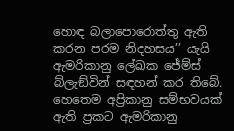හොඳ බලාපොරොත්තු ඇති කරන පරම නිදහසය’’ යැයි ඇමරිකානු ලේඛක ජේම්ස් බ්ලැඞ්වින් සඳහන් කර තිබේ. හෙතෙම අප්‍රිකානු සම්භවයක් ඇති ප්‍රකට ඇමරිකානු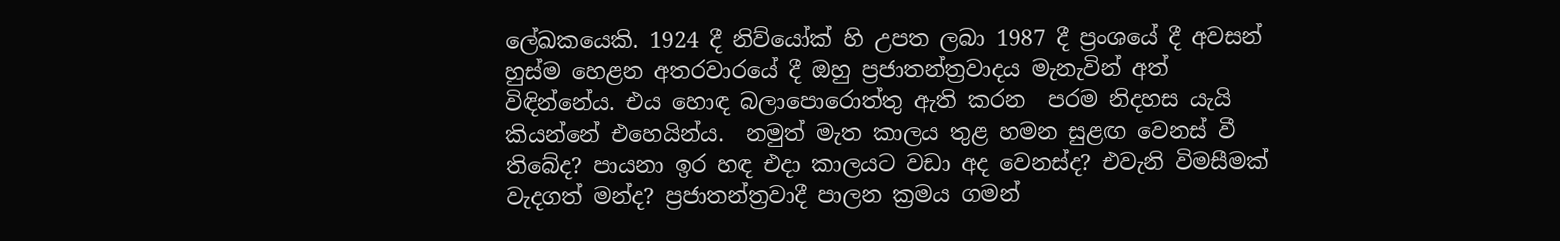ලේඛකයෙකි. 1924 දී නිව්යෝක් හි උපත ලබා 1987 දී ප්‍රංශයේ දී අවසන් හුස්ම හෙළන අතරවාරයේ දී ඔහු ප්‍රජාතන්ත්‍රවාදය මැනැවින් අත් විඳින්නේය. එය හොඳ බලාපොරොත්තු ඇති කරන  පරම නිදහස යැයි කියන්නේ එහෙයින්ය.  නමුත් මැත කාලය තුළ හමන සුළඟ වෙනස් වී තිබේද? පායනා ඉර හඳ එදා කාලයට වඩා අද වෙනස්ද? එවැනි විමසීමක් වැදගත් මන්ද? ප්‍රජාතන්ත්‍රවාදී පාලන ක්‍රමය ගමන්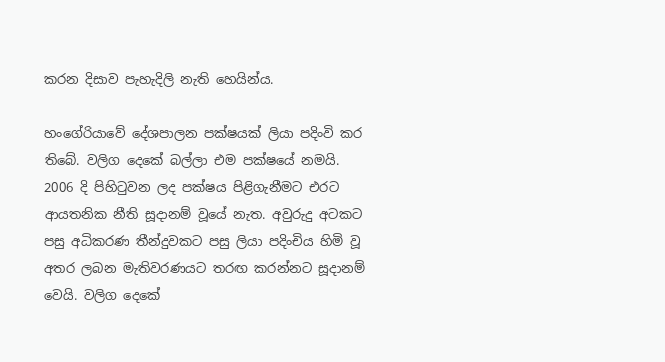කරන දිසාව පැහැදිලි නැති හෙයින්ය.

හංගේරියාවේ දේශපාලන පක්ෂයක් ලියා පදිංවි කර තිබේ. වලිග දෙකේ බල්ලා එම පක්ෂයේ නමයි. 2006 දි පිහිටුවන ලද පක්ෂය පිළිගැනීමට එරට ආයතනික නීති සූදානම් වූයේ නැත. අවුරුදු අටකට පසු අධිකරණ තීන්දුවකට පසු ලියා පදිංචිය හිමි වූ අතර ලබන මැතිවරණයට තරඟ කරන්නට සූදානම් වෙයි. වලිග දෙකේ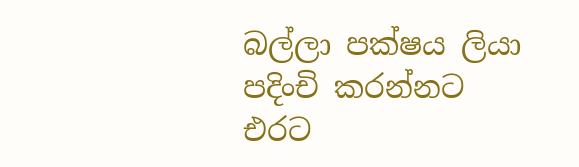බල්ලා පක්ෂය ලියා පදිංචි කරන්නට එරට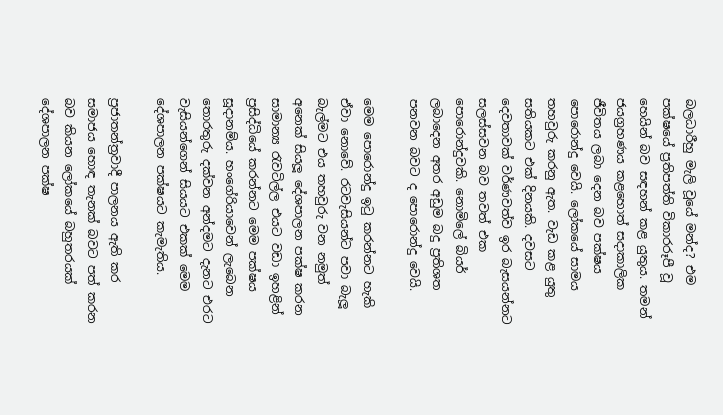බලධාරීහු මැලි වූයේ මන්ද? එම පක්ෂයේ ප්‍රතිපත්ති විකාරරූපී වූ හෙයින් බව සඳහන් කළ යුතුය. තමන් ජයග්‍රහණය කළහොත් සදාකාලික ජීවිතය ලබා දෙන බව පක්ෂය පොරොන්දු වෙයි. ලෝකයේ සාමය තහවුරු කරනු ඇත. වැඩ කළ යුතු සතියකට එක් දිනයකි. දවසට දෙවතාවක් වර්ණවත්ව ඉර බැසයන්නට සලස්සවන බව තවත් එක පොරොන්දුවකි. නොමිලේ බියර් ලබාදෙන අතර අඩුම බදු ප්‍රතිශත පනවන බවට ද පොරොන්දු වෙයි.

මෙම පොරොන්දු ඉටු කරන්නට හැකි ඒවා නොවේ. රටවැසියන්ට පවා බැලූ බැල්මට එය තහවුරු වන නමුත් අනෙක් සියලූ දේශපාලන පක්ෂ කරන සාමාන්‍ය රැවටිල්ල එයට වඩා ඉහළින් ප්‍රසිද්ධියේ කරන්නට මෙම පක්ෂය සූදානම්ය. හංගේරියාවෙන් ලැබෙන තොරතුරු දක්වන අන්දමට දැනට එරට වැසියන්ගෙන් සියයට එකක් මෙම දේශපාලන පක්ෂයට කැමැතිය.

ප්‍රජාතන්ත්‍රවාදී පාලනය ඇති කර සමාජය හොඳ තැනක් බවට පත් කරන බව කියන ලෝකයේ බහුතරයක් දේශපාලන පක්ෂ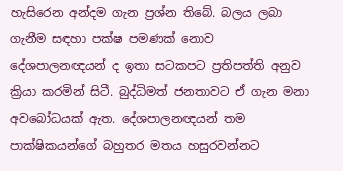හැසිරෙන අන්දම ගැන ප්‍රශ්න තිබේ. බලය ලබා ගැනීම සඳහා පක්ෂ පමණක් නොව දේශපාලනඥයන් ද ඉතා සටකපට ප්‍රතිපත්ති අනුව ක්‍රියා කරමින් සිටී. බුද්ධිමත් ජනතාවට ඒ ගැන මනා අවබෝධයක් ඇත. දේශපාලනඥයන් තම පාක්ෂිකයන්ගේ බහුතර මතය හසුරවන්නට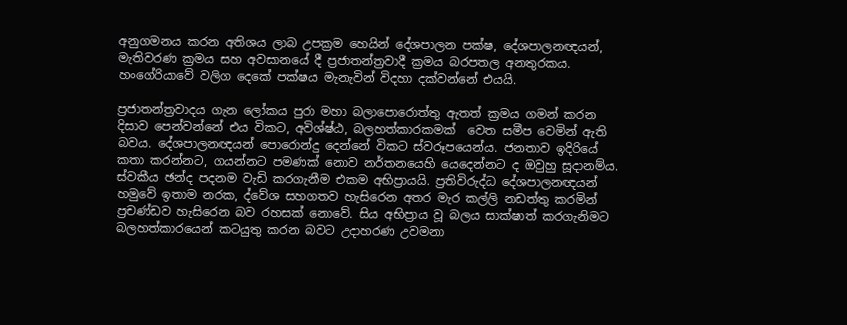අනුගමනය කරන අතිශය ලාබ උපක්‍රම හෙයින් දේශපාලන පක්ෂ, දේශපාලනඥයන්, මැතිවරණ ක්‍රමය සහ අවසානයේ දී ප්‍රජාතන්ත්‍රවාදී ක්‍රමය බරපතල අනතුරකය. හංගේරියාවේ වලිග දෙකේ පක්ෂය මැනැවින් විදහා දක්වන්නේ එයයි.

ප්‍රජාතන්ත්‍රවාදය ගැන ලෝකය පුරා මහා බලාපොරොත්තු ඇතත් ක්‍රමය ගමන් කරන දිසාව පෙන්වන්නේ එය විකට, අවිශ්ෂ්ඨ, බලහත්කාරකමක්  වෙත සමීප වෙමින් ඇති බවය. දේශපාලනඥයන් පොරොන්දු දෙන්නේ විකට ස්වරූපයෙන්ය. ජනතාව ඉදිරියේ කතා කරන්නට, ගයන්නට පමණක් නොව නර්තනයෙහි යෙදෙන්නට ද ඔවුහු සූදානම්ය. ස්වකීය ඡන්ද පදනම වැඩි කරගැනීම එකම අභිප්‍රායයි. ප්‍රතිවිරුද්ධ දේශපාලනඥයන් හමුවේ ඉතාම නරක, ද්වේශ සහගතව හැසිරෙන අතර මැර කල්ලි නඩත්තු කරමින් ප්‍රචණ්ඩව හැසිරෙන බව රහසක් නොවේ. සිය අභිප්‍රාය වූ බලය සාක්ෂාත් කරගැනිමට බලහත්කාරයෙන් කටයුතු කරන බවට උදාහරණ උවමනා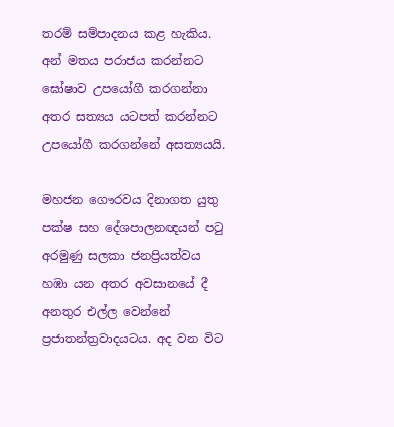තරම් සම්පාදනය කළ හැකිය. අන් මතය පරාජය කරන්නට ඝෝෂාව උපයෝගී කරගන්නා අතර සත්‍යය යටපත් කරන්නට උපයෝගී කරගන්නේ අසත්‍යයයි.

මහජන ගෞරවය දිනාගත යුතු පක්ෂ සහ දේශපාලනඥයන් පටු අරමුණු සලකා ජනප්‍රියත්වය හඹා යන අතර අවසානයේ දී අනතුර එල්ල වෙන්නේ ප්‍රජාතන්ත්‍රවාදයටය. අද වන විට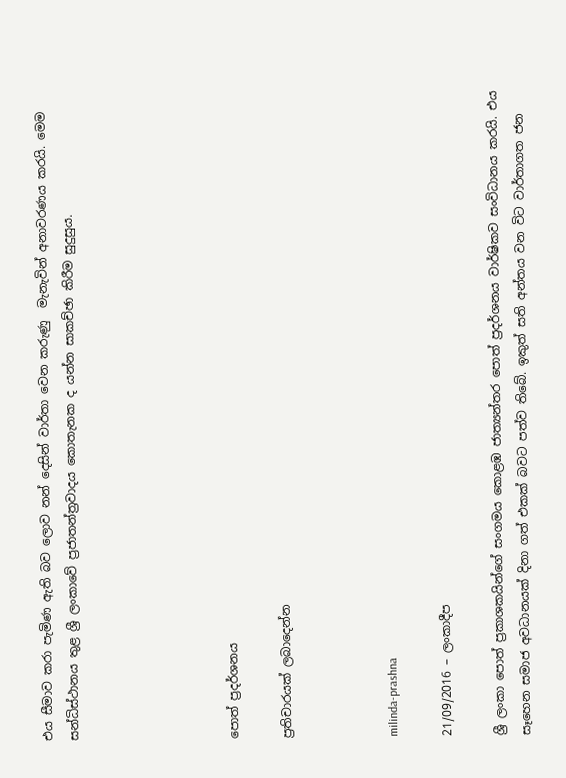එය සීමාව කරා පැමිණ ඇති බව ලොව නන් දෙසින් වාර්තා වෙන කරුණු  මැනැවින් අනාවරණය කරයි. මෙම සන්ධිස්ථානය තුළ ශ්‍රී ලංකාවේ ප්‍රජාතන්ත්‍රවාදය කොතැනක ද යන්න සාකච්ඡා කිරීම සුදුසුය.





පොත් ප්‍රදර්ශනය

ප්‍රතිචාරයක් ලබාදෙන්න



milinda-prashna

21/09/2016 – ලංකාදීප

ශ්‍රී ලංකා පොත් ප්‍රකාශකයින්ගේ සංගමය කොළඹ ජාත්‍යන්තර පොත් ප්‍රදර්ශනය වාර්ෂිකව සංවිධානය කරයි. එය සෑහෙන සමාජ අවධානයක් දිනා ගත් එකක් බවට පත්ව තිබේ. ඉකුත් සති අන්තය වන විට වාර්තාගත ජන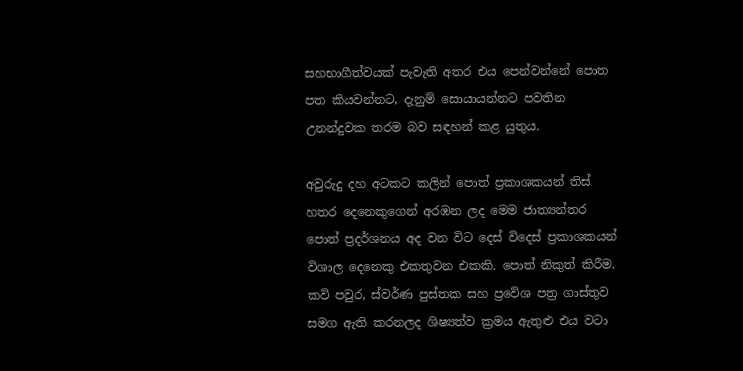සහභාගීත්වයක් පැවැති අතර එය පෙන්වන්නේ පොත පත කියවන්නට, දැනුම් සොයායන්නට පවතින උනන්දුවක තරම බව සඳහන් කළ යුතුය.

අවුරුදු දහ අටකට කලින් පොත් ප්‍රකාශකයන් තිස් හතර දෙනෙකුගෙන් අරඹන ලද මෙම ජාත්‍යන්තර පොත් ප්‍රදර්ශනය අද වන විට දෙස් විදෙස් ප්‍රකාශකයන් විශාල දෙනෙකු එකතුවන එකකි. පොත් නිකුත් කිරීම. කවි පවුර, ස්වර්ණ පුස්තක සහ ප්‍රවේශ පත්‍ර ගාස්තුව සමග ඇති කරනලද ශිෂ්‍යත්ව ක්‍රමය ඇතුළු එය වටා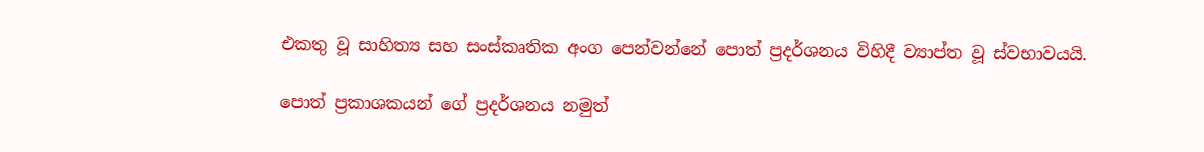එකතු වූ සාහිත්‍ය සහ සංස්කෘතික අංග පෙන්වන්නේ පොත් ප්‍රදර්ශනය විහිදී ව්‍යාප්ත වූ ස්වභාවයයි.

පොත් ප්‍රකාශකයන් ගේ ප්‍රදර්ශනය නමුත්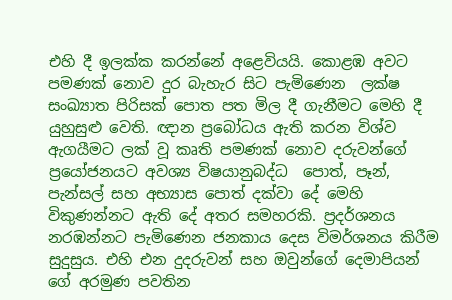එහි දී ඉලක්ක කරන්නේ අළෙවියයි. කොළඹ අවට පමණක් නොව දුර බැහැර සිට පැමිණෙන  ලක්ෂ සංඛ්‍යාත පිරිසක් පොත පත මිල දී ගැනීමට මෙහි දී යුහුසුළු වෙති. ඥාන ප්‍රබෝධය ඇති කරන විශ්ව ඇගයීමට ලක් වූ කෘති පමණක් නොව දරුවන්ගේ ප්‍රයෝජනයට අවශ්‍ය විෂයානුබද්ධ  පොත්, පෑන්, පැන්සල් සහ අභ්‍යාස පොත් දක්වා දේ මෙහි විකුණන්නට ඇති දේ අතර සමහරකි. ප්‍රදර්ශනය නරඹන්නට පැමිණෙන ජනකාය දෙස විමර්ශනය කිරීම සුදුසුය. එහි එන දුදරුවන් සහ ඔවුන්ගේ දෙමාපියන් ගේ අරමුණ පවතින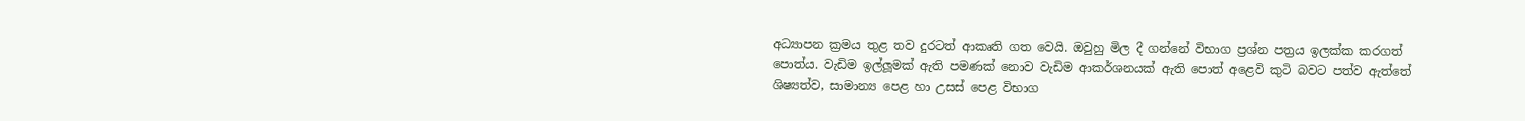අධ්‍යාපන ක්‍රමය තුළ තව දුරටත් ආකෘති ගත වෙයි. ඔවුහු මිල දී ගන්නේ විභාග ප්‍රශ්න පත්‍රය ඉලක්ක කරගත්  පොත්ය. වැඩිම ඉල්ලූමක් ඇති පමණක් නොව වැඩිම ආකර්ශනයක් ඇති පොත් අළෙවි කුටි බවට පත්ව ඇත්තේ ශිෂ්‍යත්ව, සාමාන්‍ය පෙළ හා උසස් පෙළ විභාග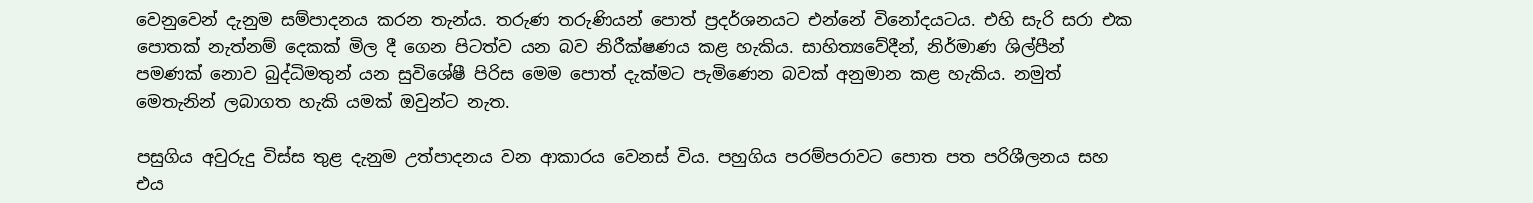වෙනුවෙන් දැනුම සම්පාදනය කරන තැන්ය. තරුණ තරුණියන් පොත් ප්‍රදර්ශනයට එන්නේ විනෝදයටය. එහි සැරි සරා එක පොතක් නැත්නම් දෙකක් මිල දී ගෙන පිටත්ව යන බව නිරීක්ෂණය කළ හැකිය. සාහිත්‍යවේදීන්, නිර්මාණ ශිල්පීන් පමණක් නොව බුද්ධිමතුන් යන සුවිශේෂී පිරිස මෙම පොත් දැක්මට පැමිණෙන බවක් අනුමාන කළ හැකිය. නමුත් මෙතැනින් ලබාගත හැකි යමක් ඔවුන්ට නැත.

පසුගිය අවුරුදු විස්ස තුළ දැනුම උත්පාදනය වන ආකාරය වෙනස් විය. පහුගිය පරම්පරාවට පොත පත පරිශීලනය සහ එය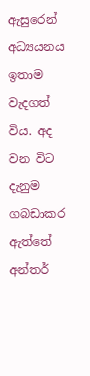ඇසුරෙන් අධ්‍යයනය ඉතාම වැදගත් විය. අද වන විට දැනුම ගබඩාකර ඇත්තේ අන්තර්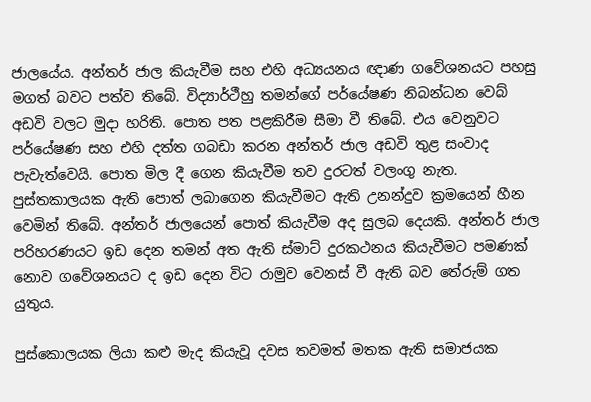ජාලයේය. අන්තර් ජාල කියැවීම සහ එහි අධ්‍යයනය ඥාණ ගවේශනයට පහසු මගත් බවට පත්ව තිබේ. විද්‍යාර්ථීහු තමන්ගේ පර්යේෂණ නිබන්ධන වෙබ් අඩවි වලට මුදා හරිති. පොත පත පළකිරීම සීමා වී තිබේ. එය වෙනුවට පර්යේෂණ සහ එහි දත්ත ගබඩා කරන අන්තර් ජාල අඩවි තුළ සංවාද පැවැත්වෙයි. පොත මිල දී ගෙන කියැවීම තව දුරටත් වලංගු නැත. පුස්තකාලයක ඇති පොත් ලබාගෙන කියැවීමට ඇති උනන්දුව ක්‍රමයෙන් හීන වෙමින් තිබේ. අන්තර් ජාලයෙන් පොත් කියැවීම අද සුලබ දෙයකි. අන්තර් ජාල පරිහරණයට ඉඩ දෙන තමන් අත ඇති ස්මාට් දුරකථනය කියැවීමට පමණක් නොව ගවේශනයට ද ඉඩ දෙන විට රාමුව වෙනස් වී ඇති බව තේරුම් ගත යුතුය.

පුස්කොලයක ලියා කළු මැද කියැවූ දවස තවමත් මතක ඇති සමාජයක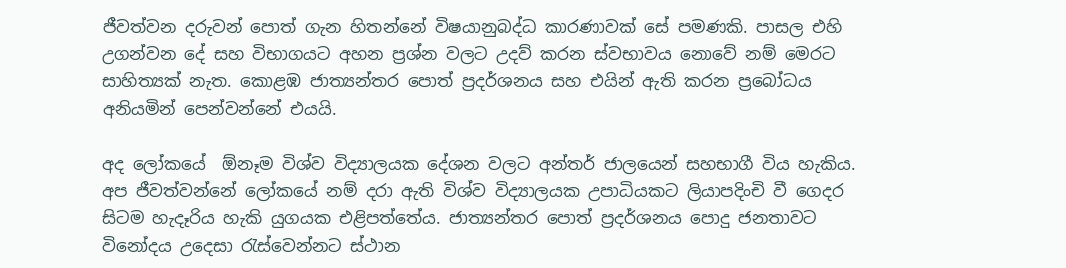ජීවත්වන දරුවන් පොත් ගැන හිතන්නේ විෂයානුබද්ධ කාරණාවක් සේ පමණකි. පාසල එහි උගන්වන දේ සහ විභාගයට අහන ප්‍රශ්න වලට උදව් කරන ස්වභාවය නොවේ නම් මෙරට සාහිත්‍යක් නැත. කොළඹ ජාත්‍යන්තර පොත් ප්‍රදර්ශනය සහ එයින් ඇති කරන ප්‍රබෝධය අනියමින් පෙන්වන්නේ එයයි.

අද ලෝකයේ  ඕනෑම විශ්ව විද්‍යාලයක දේශන වලට අන්තර් ජාලයෙන් සහභාගී විය හැකිය. අප ජීවත්වන්නේ ලෝකයේ නම් දරා ඇති විශ්ව විද්‍යාලයක උපාධියකට ලියාපදිංචි වී ගෙදර සිටම හැදෑරිය හැකි යුගයක එළිපත්තේය. ජාත්‍යන්තර පොත් ප්‍රදර්ශනය පොදු ජනතාවට විනෝදය උදෙසා රැස්වෙන්නට ස්ථාන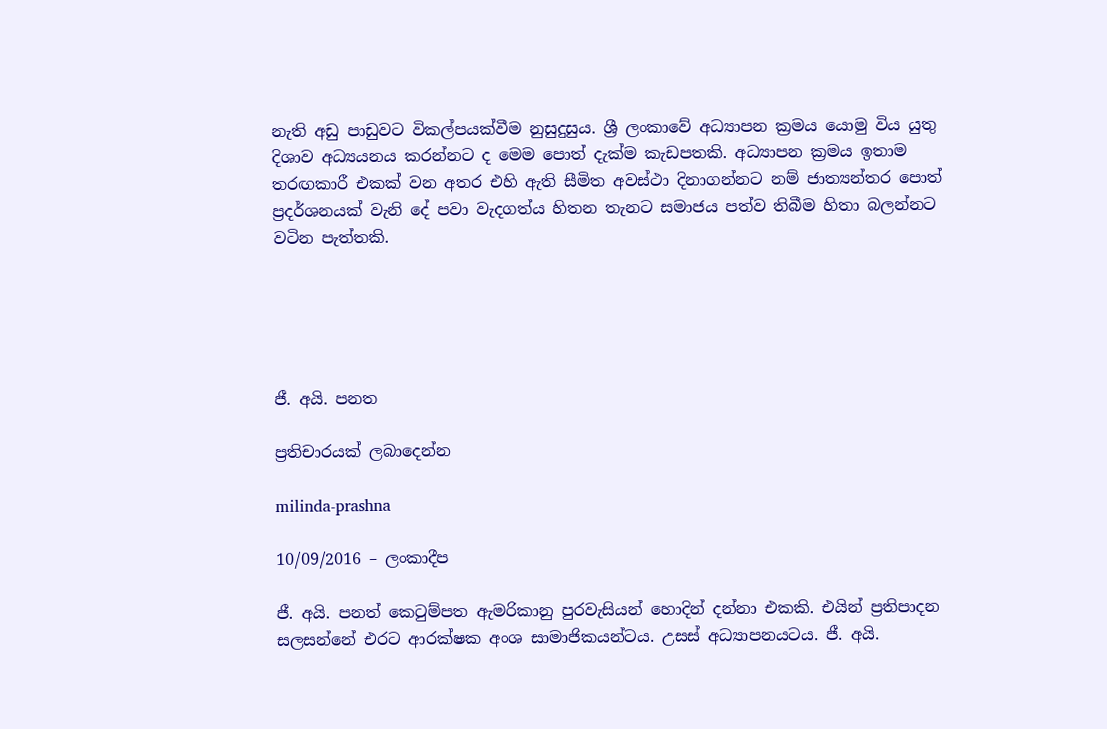නැති අඩු පාඩුවට විකල්පයක්වීම නුසුදුසුය. ශ්‍රී ලංකාවේ අධ්‍යාපන ක්‍රමය යොමු විය යුතු දිශාව අධ්‍යයනය කරන්නට ද මෙම පොත් දැක්ම කැඩපතකි. අධ්‍යාපන ක්‍රමය ඉතාම තරඟකාරී එකක් වන අතර එහි ඇති සීමිත අවස්ථා දිනාගන්නට නම් ජාත්‍යන්තර පොත් ප්‍රදර්ශනයක් වැනි දේ පවා වැදගත්ය හිතන තැනට සමාජය පත්ව තිබීම හිතා බලන්නට වටින පැත්තකි.





ජී. අයි. පනත

ප්‍රතිචාරයක් ලබාදෙන්න

milinda-prashna

10/09/2016 – ලංකාදීප

ජී. අයි. පනත් කෙටුම්පත ඇමරිකානු පුරවැසියන් හොදින් දන්නා එකකි. එයින් ප්‍රතිපාදන සලසන්නේ එරට ආරක්ෂක අංශ සාමාජිකයන්ටය. උසස් අධ්‍යාපනයටය. ජී. අයි.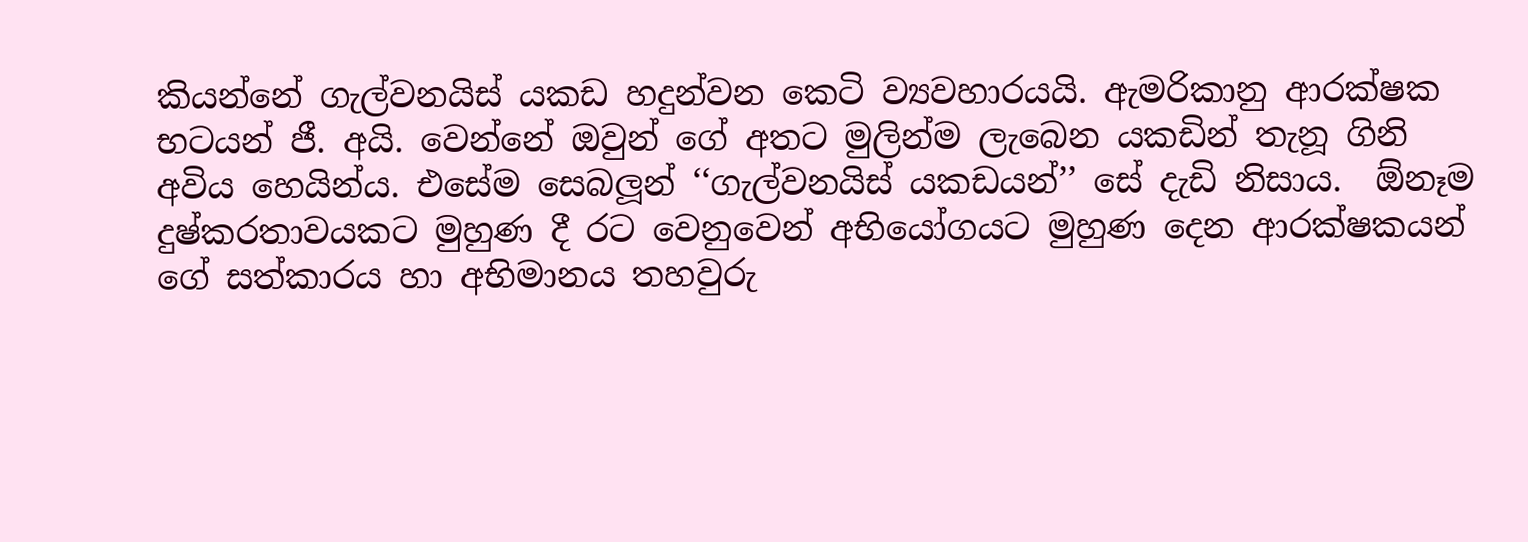කියන්නේ ගැල්වනයිස් යකඩ හදුන්වන කෙටි ව්‍යවහාරයයි. ඇමරිකානු ආරක්ෂක භටයන් ජී. අයි. වෙන්නේ ඔවුන් ගේ අතට මුලින්ම ලැබෙන යකඩින් තැනූ ගිනි අවිය හෙයින්ය. එසේම සෙබලූන් ‘‘ගැල්වනයිස් යකඩයන්’’ සේ දැඩි නිසාය.  ඕනෑම දුෂ්කරතාවයකට මුහුණ දී රට වෙනුවෙන් අභියෝගයට මුහුණ දෙන ආරක්ෂකයන් ගේ සත්කාරය හා අභිමානය තහවුරු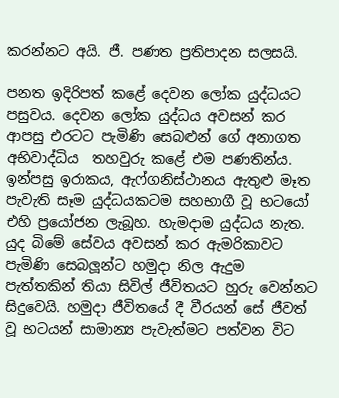කරන්නට අයි. ජී. පණත ප්‍රතිපාදන සලසයි.

පනත ඉදිරිපත් කළේ දෙවන ලෝක යුද්ධයට පසුවය. දෙවන ලෝක යුද්ධය අවසන් කර ආපසු එරටට පැමිණි සෙබළුන් ගේ අනාගත අභිවාද්ධිය  තහවුරු කළේ එම පණතින්ය. ඉන්පසු ඉරාකය, ඇෆ්ගනිස්ථානය ඇතුළු මෑත පැවැති සෑම යුද්ධයකටම සහභාගී වූ භටයෝ එහි ප්‍රයෝජන ලැබූහ. හැමදාම යුද්ධය නැත. යුද බිමේ සේවය අවසන් කර ඇමරිකාවට පැමිණි සෙබලූන්ට හමුදා නිල ඇදුම පැත්තකින් තියා සිවිල් ජීවිතයට හුරු වෙන්නට සිදුවෙයි. හමුදා ජීවිතයේ දී වීරයන් සේ ජීවත් වූ භටයන් සාමාන්‍ය පැවැත්මට පත්වන විට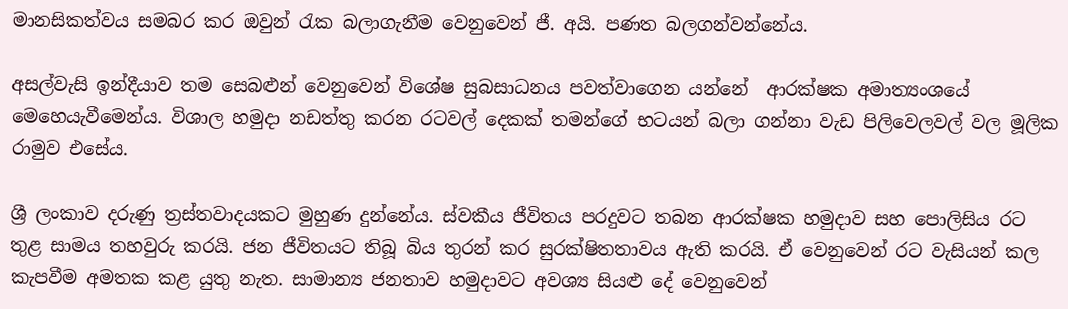මානසිකත්වය සමබර කර ඔවුන් රැක බලාගැනීම වෙනුවෙන් ජී. අයි. පණත බලගන්වන්නේය.

අසල්වැසි ඉන්දීයාව තම සෙබළුන් වෙනුවෙන් විශේෂ සුබසාධනය පවත්වාගෙන යන්නේ  ආරක්ෂක අමාත්‍යංශයේ මෙහෙයැවීමෙන්ය. විශාල හමුදා නඩත්තු කරන රටවල් දෙකක් තමන්ගේ භටයන් බලා ගන්නා වැඩ පිලිවෙලවල් වල මූලික රාමුව එසේය.

ශ්‍රී ලංකාව දරුණු ත්‍රස්තවාදයකට මුහුණ දුන්නේය. ස්වකීය ජීවිතය පරදුවට තබන ආරක්ෂක හමුදාව සහ පොලිසිය රට තුළ සාමය තහවුරු කරයි. ජන ජීවිතයට තිබූ බිය තුරන් කර සුරක්ෂිතතාවය ඇති කරයි. ඒ වෙනුවෙන් රට වැසියන් කල කැපවීම අමතක කළ යුතු නැත. සාමාන්‍ය ජනතාව හමුදාවට අවශ්‍ය සියළු දේ වෙනුවෙන්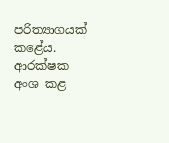පරිත්‍යාගයක් කළේය. ආරක්ෂක අංශ කළ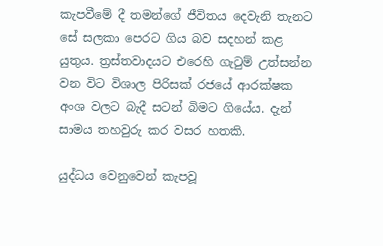කැපවීමේ දී තමන්ගේ ජීවිතය දෙවැනි තැනට සේ සලකා පෙරට ගිය බව සදහන් කළ යුතුය. ත්‍රස්තවාදයට එරෙහි ගැටුම් උත්සන්න වන විට විශාල පිරිසක් රජයේ ආරක්ෂක අංශ වලට බැදී සටන් බිමට ගියේය. දැන් සාමය තහවුරු කර වසර හතකි.

යුද්ධය වෙනුවෙන් කැපවූ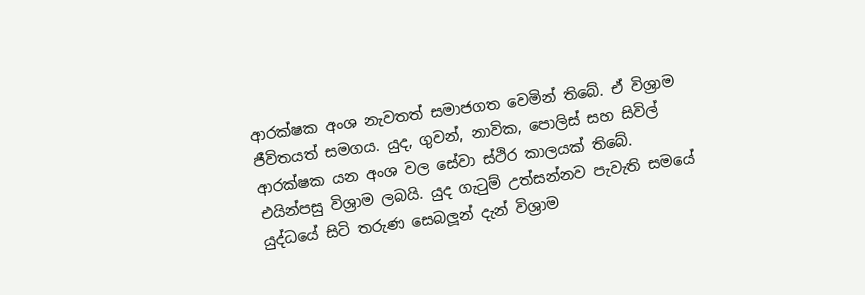ආරක්ෂක අංශ නැවතත් සමාජගත වෙමින් තිබේ. ඒ විශ්‍රාම ජීවිතයත් සමගය. යුද, ගුවන්, නාවික, පොලිස් සහ සිවිල් ආරක්ෂක යන අංශ වල සේවා ස්ථිර කාලයක් තිබේ. එයින්පසු විශ්‍රාම ලබයි. යුද ගැටුම් උත්සන්නව පැවැති සමයේ යුද්ධයේ සිටි තරුණ සෙබලූන් දැන් විශ්‍රාම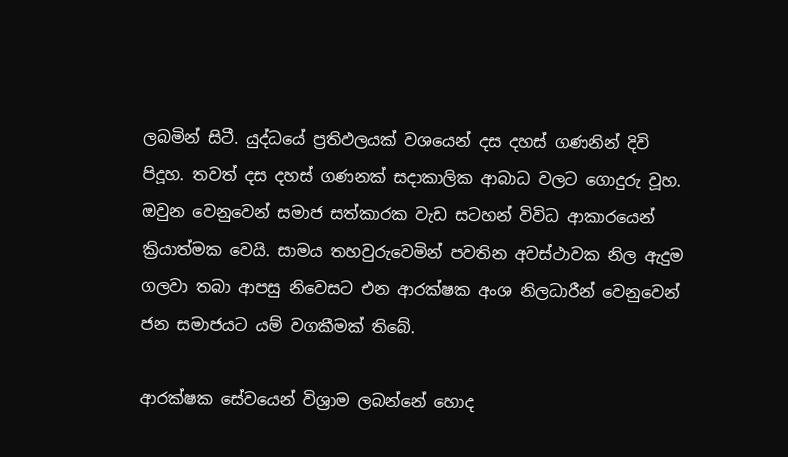ලබමින් සිටී. යුද්ධයේ ප්‍රතිඵලයක් වශයෙන් දස දහස් ගණනින් දිවි පිදූහ. තවත් දස දහස් ගණනක් සදාකාලික ආබාධ වලට ගොදුරු වූහ. ඔවුන වෙනුවෙන් සමාජ සත්කාරක වැඩ සටහන් විවිධ ආකාරයෙන් ක්‍රියාත්මක වෙයි. සාමය තහවුරුවෙමින් පවතින අවස්ථාවක නිල ඇදුම ගලවා තබා ආපසු නිවෙසට එන ආරක්ෂක අංශ නිලධාරීන් වෙනුවෙන් ජන සමාජයට යම් වගකීමක් තිබේ.

ආරක්ෂක සේවයෙන් විශ්‍රාම ලබන්නේ හොද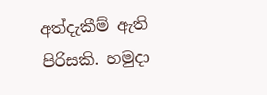අත්දැකීම් ඇති පිරිසකි. හමුදා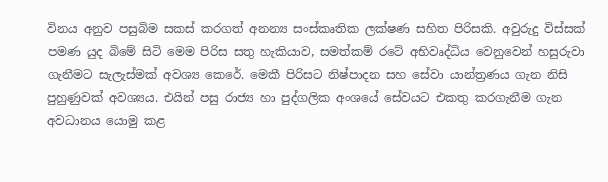විනය අනුව පසුබිම සකස් කරගත් අනන්‍ය සංස්කෘතික ලක්ෂණ සහිත පිරිසකි. අවුරුදු විස්සක් පමණ යුද බිමේ සිටි මෙම පිරිස සතු හැකියාව, සමත්කම් රටේ අභිවෘද්ධිය වෙනුවෙන් හසුරුවා ගැනීමට සැලැස්මක් අවශ්‍ය කෙරේ. මෙකී පිරිසට නිෂ්පාදන සහ සේවා යාන්ත්‍රණය ගැන නිසි පුහුණුවක් අවශ්‍යය. එයින් පසු රාජ්‍ය හා පුද්ගලික අංශයේ සේවයට එකතු කරගැනීම ගැන අවධානය යොමු කළ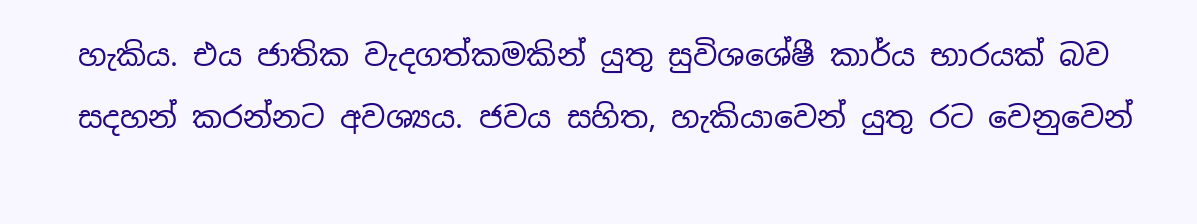හැකිය. එය ජාතික වැදගත්කමකින් යුතු සුවිශශේෂී කාර්ය භාරයක් බව සදහන් කරන්නට අවශ්‍යය. ජවය සහිත, හැකියාවෙන් යුතු රට වෙනුවෙන්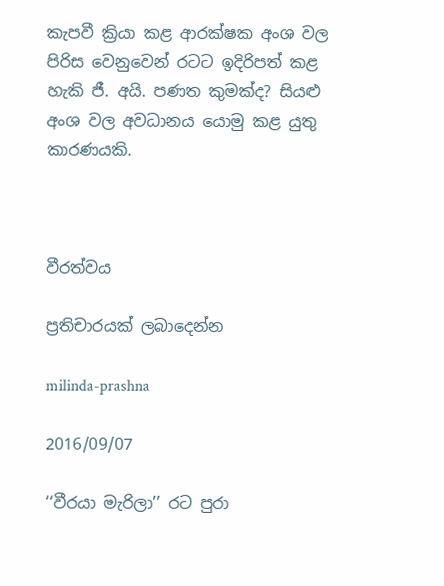කැපවී ක්‍රියා කළ ආරක්ෂක අංශ වල පිරිස වෙනුවෙන් රටට ඉදිරිපත් කළ හැකි ජී. අයි. පණත කුමක්ද? සියළු අංශ වල අවධානය යොමු කළ යුතු කාරණයකි.



වීරත්වය

ප්‍රතිචාරයක් ලබාදෙන්න

milinda-prashna

2016/09/07

‘‘වීරයා මැරිලා’’ රට පුරා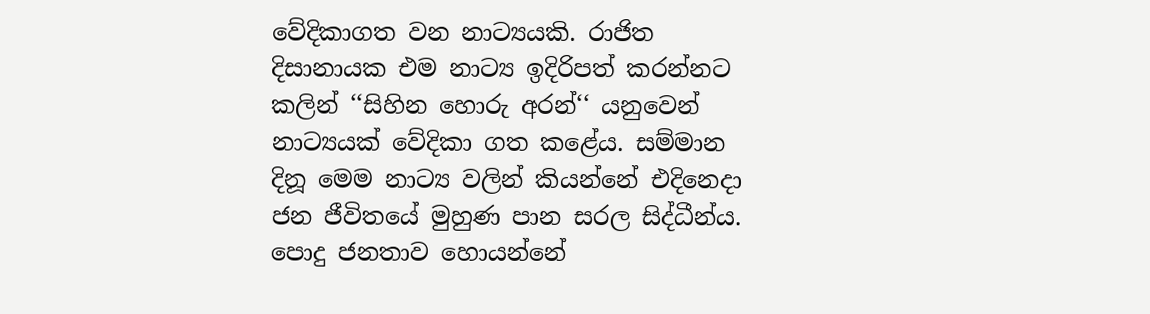වේදිකාගත වන නාට්‍යයකි. රාජිත දිසානායක එම නාට්‍ය ඉදිරිපත් කරන්නට කලින් ‘‘සිහින හොරු අරන්‘‘ යනුවෙන් නාට්‍යයක් වේදිකා ගත කළේය. සම්මාන දිනූ මෙම නාට්‍ය වලින් කියන්නේ එදිනෙදා ජන ජීවිතයේ මුහුණ පාන සරල සිද්ධීන්ය. පොදු ජනතාව හොයන්නේ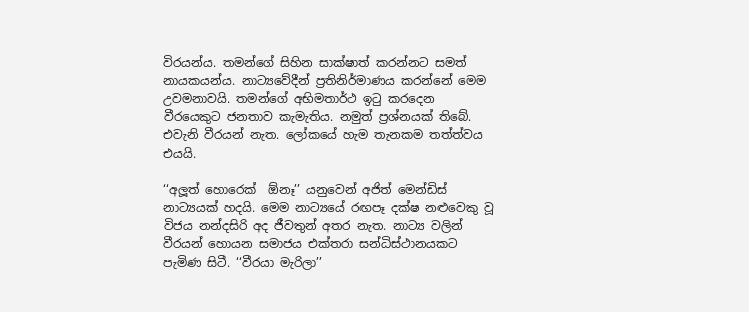විරයන්ය. තමන්ගේ සිහින සාක්ෂාත් කරන්නට සමත් නායකයන්ය. නාට්‍යවේදීන් ප්‍රතිනිර්මාණය කරන්නේ මෙම උවමනාවයි. තමන්ගේ අභිමතාර්ථ ඉටු කරදෙන වීරයෙකුට ජනතාව කැමැතිය. නමුත් ප්‍රශ්නයක් තිබේ. එවැනි වීරයන් නැත. ලෝකයේ හැම තැනකම තත්ත්වය එයයි.

‘‘අලූත් හොරෙක්  ඕනෑ’’ යනුවෙන් අජිත් මෙන්ඩිස් නාට්‍යයක් හදයි. මෙම නාට්‍යයේ රඟපෑ දක්ෂ නළුවෙකු වූ විජය නන්දසිරි අද ජීවතුන් අතර නැත. නාට්‍ය වලින් වීරයන් හොයන සමාජය එක්තරා සන්ධිස්ථානයකට පැමිණ සිටී. ‘‘වීරයා මැරිලා’’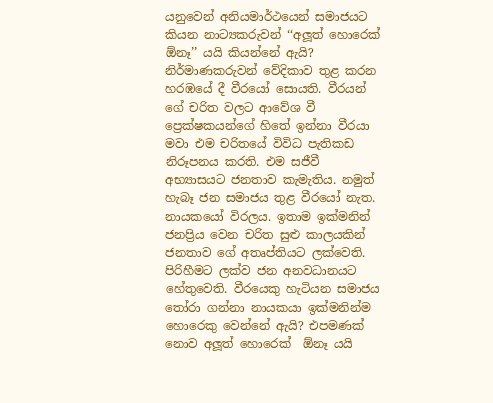යනුවෙන් අනියමාර්ථයෙන් සමාජයට කියන නාට්‍යකරුවන් ‘‘අලූත් හොරෙක්  ඕනෑ’’ යයි කියන්නේ ඇයි? නිර්මාණකරුවන් වේදිකාව තුළ කරන හරඹයේ දී වීරයෝ සොයති. වීරයන් ගේ චරිත වලට ආවේශ වී ප්‍රෙක්ෂකයන්ගේ හිතේ ඉන්නා වීරයා මවා එම චරිතයේ විවිධ පැතිකඩ නිරූපනය කරති. එම සජීවී අභ්‍යාසයට ජනතාව කැමැතිය. නමුත් හැබෑ ජන සමාජය තුළ වීරයෝ නැත. නායකයෝ විරලය. ඉතාම ඉක්මනින් ජනප්‍රිය වෙන චරිත සුළු කාලයකින් ජනතාව ගේ අතෘප්තියට ලක්වෙති. පිරිහීමට ලක්ව ජන අනවධානයට හේතුවෙති. වීරයෙකු හැටියන සමාජය තෝරා ගන්නා නායකයා ඉක්මනින්ම හොරෙකු වෙන්නේ ඇයි? එපමණක් නොව අලූත් හොරෙක්  ඕනෑ යයි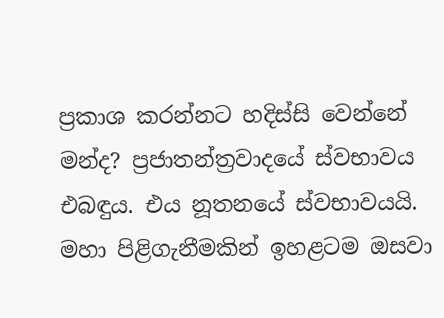ප්‍රකාශ කරන්නට හදිස්සි වෙන්නේ මන්ද? ප්‍රජාතන්ත්‍රවාදයේ ස්වභාවය එබඳුය. එය නූතනයේ ස්වභාවයයි. මහා පිළිගැනීමකින් ඉහළටම ඔසවා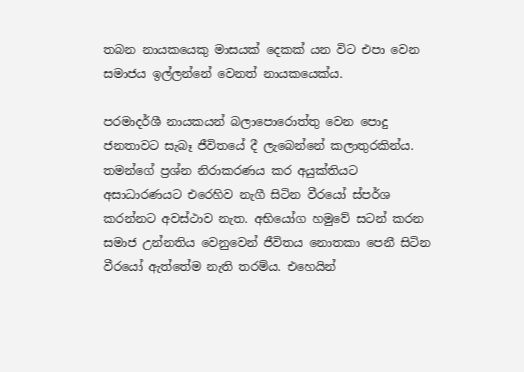තබන නායකයෙකු මාසයක් දෙකක් යන විට එපා වෙන සමාජය ඉල්ලන්නේ වෙනත් නායකයෙක්ය.

පරමාදර්ශී නායකයන් බලාපොරොත්තු වෙන පොදු ජනතාවට සැබෑ ජීවිතයේ දී ලැබෙන්නේ කලාතුරකින්ය. තමන්ගේ ප්‍රශ්න නිරාකරණය කර අයුක්තියට අසාධාරණයට එරෙහිව නැගී සිටින වීරයෝ ස්පර්ශ කරන්නට අවස්ථාව නැත. අභියෝග හමුවේ සටන් කරන සමාජ උන්නතිය වෙනුවෙන් ජීවිතය නොතකා පෙනී සිටින වීරයෝ ඇත්තේම නැති තරම්ය. එහෙයින්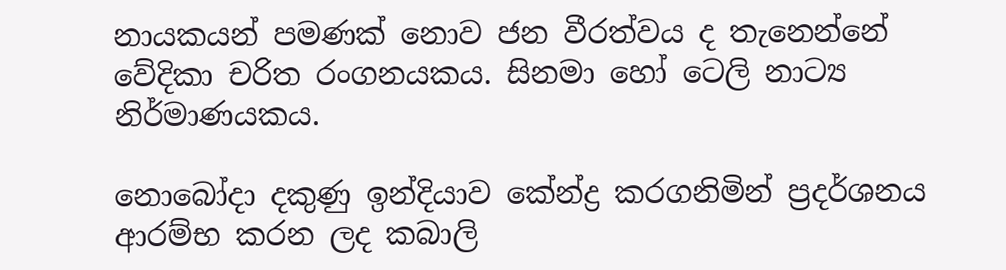නායකයන් පමණක් නොව ජන වීරත්වය ද තැනෙන්නේ වේදිකා චරිත රංගනයකය. සිනමා හෝ ටෙලි නාට්‍ය නිර්මාණයකය.

නොබෝදා දකුණු ඉන්දියාව කේන්ද්‍ර කරගනිමින් ප්‍රදර්ශනය ආරම්භ කරන ලද කබාලි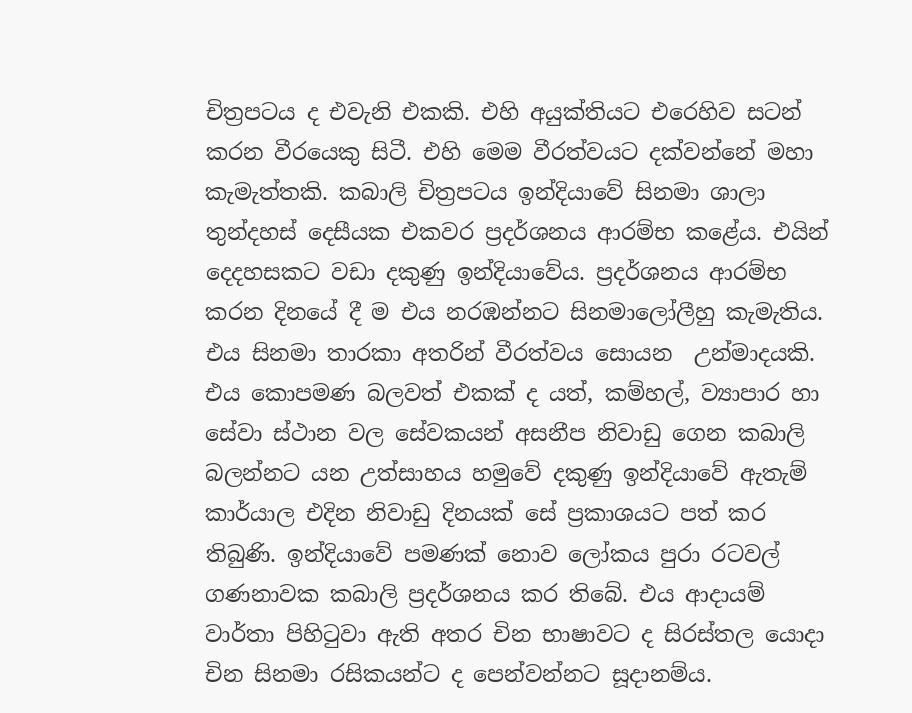චිත්‍රපටය ද එවැනි එකකි. එහි අයුක්තියට එරෙහිව සටන් කරන වීරයෙකු සිටී. එහි මෙම වීරත්වයට දක්වන්නේ මහා කැමැත්තකි. කබාලි චිත්‍රපටය ඉන්දියාවේ සිනමා ශාලා තුන්දහස් දෙසීයක එකවර ප්‍රදර්ශනය ආරම්භ කළේය. එයින් දෙදහසකට වඩා දකුණු ඉන්දියාවේය. ප්‍රදර්ශනය ආරම්භ කරන දිනයේ දී ම එය නරඹන්නට සිනමාලෝලීහු කැමැතිය. එය සිනමා තාරකා අතරින් වීරත්වය සොයන  උන්මාදයකි. එය කොපමණ බලවත් එකක් ද යත්, කම්හල්, ව්‍යාපාර හා සේවා ස්ථාන වල සේවකයන් අසනීප නිවාඩු ගෙන කබාලි බලන්නට යන උත්සාහය හමුවේ දකුණු ඉන්දියාවේ ඇතැම් කාර්යාල එදින නිවාඩු දිනයක් සේ ප්‍රකාශයට පත් කර තිබුණි. ඉන්දියාවේ පමණක් නොව ලෝකය පුරා රටවල් ගණනාවක කබාලි ප්‍රදර්ශනය කර තිබේ. එය ආදායම් වාර්තා පිහිටුවා ඇති අතර චින භාෂාවට ද සිරස්තල යොදා චින සිනමා රසිකයන්ට ද පෙන්වන්නට සූදානම්ය.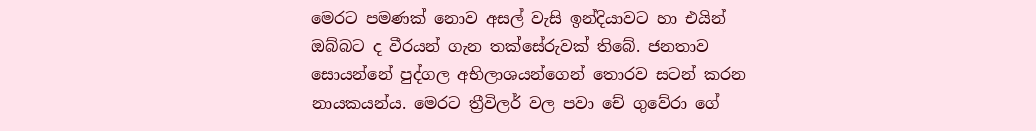මෙරට පමණක් නොව අසල් වැසි ඉන්දියාවට හා එයින් ඔබ්බට ද වීරයන් ගැන තක්සේරුවක් තිබේ. ජනතාව සොයන්නේ පුද්ගල අභිලාශයන්ගෙන් තොරව සටන් කරන නායකයන්ය. මෙරට ත්‍රීවිලර් වල පවා චේ ගුවේරා ගේ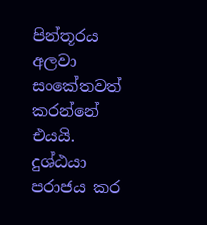පින්තූරය අලවා සංකේතවත් කරන්නේ එයයි. දුශ්ඨයා පරාජය කර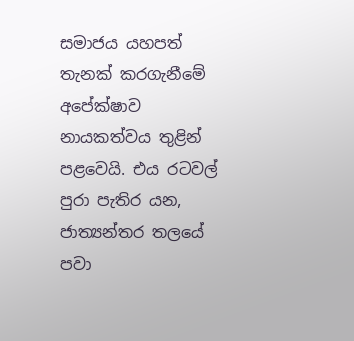සමාජය යහපත් තැනක් කරගැනීමේ අපේක්ෂාව නායකත්වය තුළින් පළවෙයි. එය රටවල් පුරා පැතිර යන, ජාත්‍යන්තර තලයේ පවා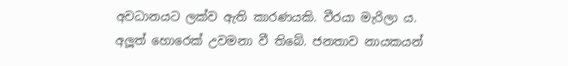අවධානයට ලක්ව ඇති කාරණයකි. වීරයා මැරිලා ය. අලූත් හොරෙක් උවමනා වී තිබේ. ජනතාව නායකයන්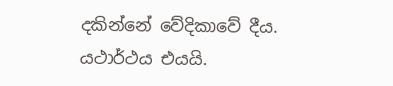දකින්නේ වේදිකාවේ දීය. යථාර්ථය එයයි.